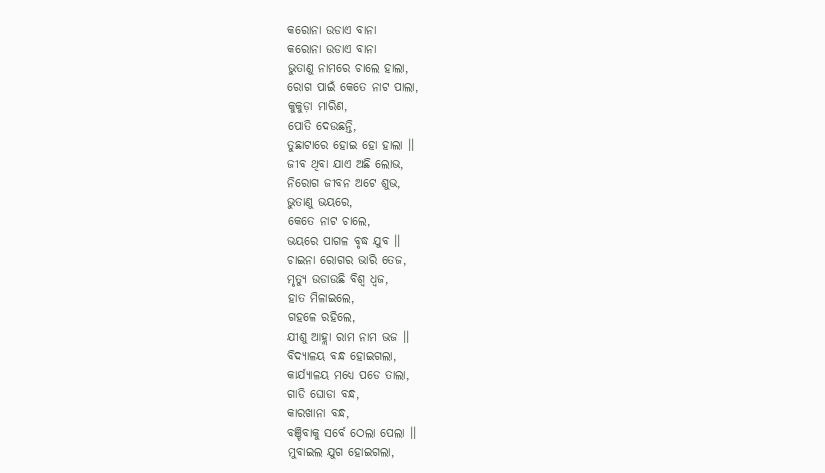କରୋନା ଉଡାଏ ବାନା
କରୋନା ଉଡାଏ ବାନା
ଭୁତାଣୁ ନାମରେ ଚାଲେ ହାଲା,
ରୋଗ ପାଇଁ କେତେ ନାଟ ପାଲା,
କୁକୁଡ଼ା ମାରିଣ,
ପୋତି ଦେଉଛନ୍ତି,
ତୁଛାଟାରେ ହୋଇ ହୋ ହାଲା ।।
ଜୀବ ଥିବା ଯାଏ ଅଛି ଲୋଭ,
ନିରୋଗ ଜୀବନ ଅଟେ ଶୁଭ,
ଭୁତାଣୁ ଭୟରେ,
କେତେ ନାଟ ଚାଲେ,
ଭୟରେ ପାଗଳ ବୃଦ୍ଧ ଯୁବ ।।
ଚାଇନା ରୋଗର ଭାରି ତେଜ,
ମୃତ୍ୟୁ ଉଡାଉଛି ବିଶ୍ୱ ଧ୍ୱଜ,
ହାତ ମିଳାଇଲେ,
ଗହଳେ ରହିଲେ,
ଯୀଶୁ ଆହ୍ଲା ରାମ ନାମ ଭଜ ।।
ବିଦ୍ୟାଳୟ ବନ୍ଧ ହୋଇଗଲା,
କାର୍ଯ୍ୟାଳୟ ମଧ୍ୟେ ପଡେ ତାଲା,
ଗାଡି ଘୋଡା ବନ୍ଧ,
କାରଖାନା ବନ୍ଧ,
ବଞ୍ଚିବାକୁ ସର୍ବେ ଠେଲା ପେଲା ।।
ମୁବାଇଲ ଯୁଗ ହୋଇଗଲା,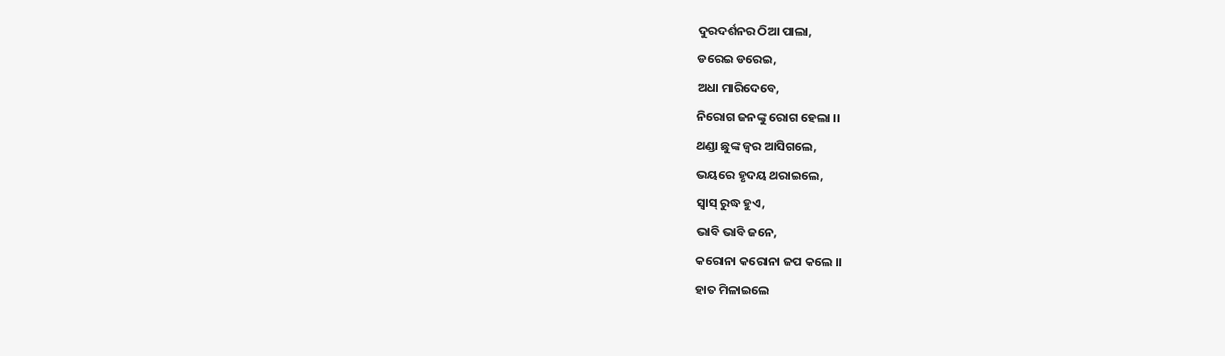ଦୁରଦର୍ଶନର ଠିଆ ପାଲା,
ଡରେଇ ଡରେଇ,
ଅଧା ମାରିଦେବେ,
ନିରୋଗ ଜନଙ୍କୁ ରୋଗ ହେଲା ।।
ଥଣ୍ଡା ଛୁଙ୍କ ଜ୍ୱର ଆସିଗଲେ,
ଭୟରେ ହୃଦୟ ଥରାଇଲେ,
ସ୍ୱାସ୍ ରୁଦ୍ଧ ହୁଏ,
ଭାବି ଭାବି ଜନେ,
କରୋନା କରୋନା ଜପ କଲେ ।।
ହାତ ମିଳାଇଲେ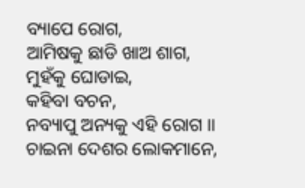ବ୍ୟାପେ ରୋଗ,
ଆମିଷକୁ ଛାଡି ଖାଅ ଶାଗ,
ମୁହଁକୁ ଘୋଡାଇ,
କହିବା ବଚନ,
ନବ୍ୟାପୁ ଅନ୍ୟକୁ ଏହି ରୋଗ ।।
ଚାଇନା ଦେଶର ଲୋକମାନେ,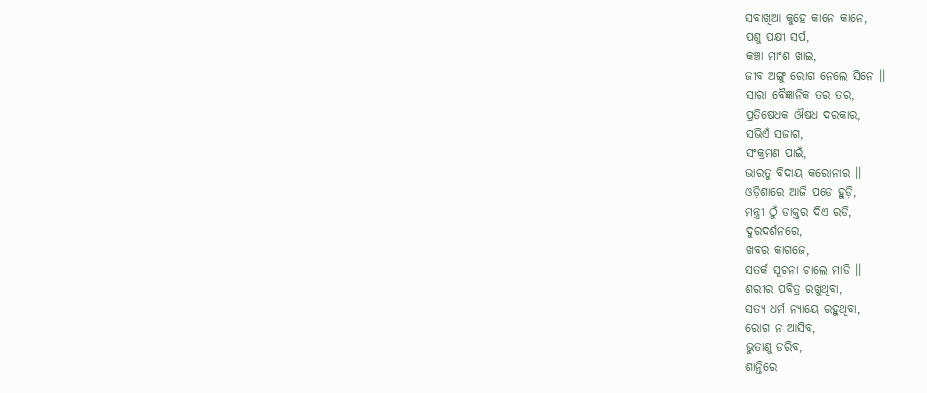ସବାଖିଆ କୁହେ କାନେ କାନେ,
ପଶୁ ପକ୍ଷୀ ସର୍ପ,
କଞ୍ଚା ମାଂଶ ଖାଇ,
ଜୀବ ଅଙ୍ଗୁ ରୋଗ ନେଲେ ସିନେ ।।
ସାରା ବୈଜ୍ଞାନିକ ତର ତର,
ପ୍ରତିଷେଧକ ଔଷଧ ଦରକାର,
ସଭିଏଁ ସଜାଗ,
ସଂକ୍ରମଣ ପାଇଁ,
ଭାରତୁ ବିଦାୟ କରୋନାର ।।
ଓଡ଼ିଶାରେ ଆଜି ପଡେ ହୁଡ଼ି,
ମନ୍ତ୍ରୀ ଠୁଁ ଡାକ୍ତର ଦିଏ ରଡି,
ଦୁରଦର୍ଶନରେ,
ଖବର କାଗଜେ,
ସତର୍କ ସୂଚନା ଚାଲେ ମାଡି ।।
ଶରୀର ପବିତ୍ର ରଖୁଥିବା,
ସତ୍ୟ ଧର୍ମ ନ୍ୟାୟେ ରହୁଥିବା,
ରୋଗ ନ ଆସିବ,
ଭୁତାଣୁ ଡରିବ,
ଶାନ୍ତିରେ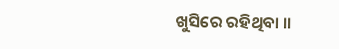ଖୁସିରେ ରହିଥିବା ।।